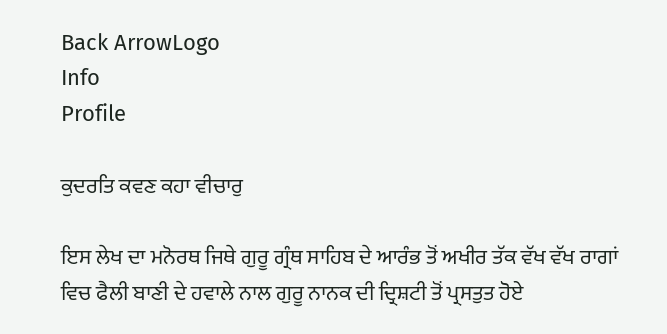Back ArrowLogo
Info
Profile

ਕੁਦਰਤਿ ਕਵਣ ਕਹਾ ਵੀਚਾਰੁ

ਇਸ ਲੇਖ ਦਾ ਮਨੋਰਥ ਜਿਥੇ ਗੁਰੂ ਗ੍ਰੰਥ ਸਾਹਿਬ ਦੇ ਆਰੰਭ ਤੋਂ ਅਖੀਰ ਤੱਕ ਵੱਖ ਵੱਖ ਰਾਗਾਂ ਵਿਚ ਫੈਲੀ ਬਾਣੀ ਦੇ ਹਵਾਲੇ ਨਾਲ ਗੁਰੂ ਨਾਨਕ ਦੀ ਦ੍ਰਿਸ਼ਟੀ ਤੋਂ ਪ੍ਰਸਤੁਤ ਹੋਏ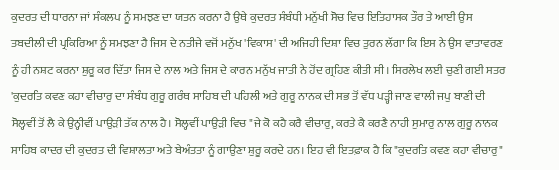ਕੁਦਰਤ ਦੀ ਧਾਰਨਾ ਜਾਂ ਸੰਕਲਪ ਨੂੰ ਸਮਝਣ ਦਾ ਯਤਨ ਕਰਨਾ ਹੈ ਉਥੇ ਕੁਦਰਤ ਸੰਬੰਧੀ ਮਨੁੱਖੀ ਸੋਚ ਵਿਚ ਇਤਿਹਾਸਕ ਤੌਰ ਤੇ ਆਈ ਉਸ ਤਬਦੀਲੀ ਦੀ ਪ੍ਰਕਿਰਿਆ ਨੂੰ ਸਮਝਣਾ ਹੈ ਜਿਸ ਦੇ ਨਤੀਜੇ ਵਜੋਂ ਮਨੁੱਖ 'ਵਿਕਾਸ' ਦੀ ਅਜਿਹੀ ਦਿਸ਼ਾ ਵਿਚ ਤੁਰਨ ਲੱਗਾ ਕਿ ਇਸ ਨੇ ਉਸ ਵਾਤਾਵਰਣ ਨੂੰ ਹੀ ਨਸ਼ਟ ਕਰਨਾ ਸ਼ੁਰੂ ਕਰ ਦਿੱਤਾ ਜਿਸ ਦੇ ਨਾਲ ਅਤੇ ਜਿਸ ਦੇ ਕਾਰਨ ਮਨੁੱਖ ਜਾਤੀ ਨੇ ਹੋਂਦ ਗ੍ਰਹਿਣ ਕੀਤੀ ਸੀ। ਸਿਰਲੇਖ ਲਈ ਚੁਣੀ ਗਈ ਸਤਰ 'ਕੁਦਰਤਿ ਕਵਣ ਕਹਾ ਵੀਚਾਰੁ ਦਾ ਸੰਬੰਧ ਗੁਰੂ ਗਰੰਥ ਸਾਹਿਬ ਦੀ ਪਹਿਲੀ ਅਤੇ ਗੁਰੂ ਨਾਨਕ ਦੀ ਸਭ ਤੋਂ ਵੱਧ ਪੜ੍ਹੀ ਜਾਣ ਵਾਲੀ ਜਪੁ ਬਾਣੀ ਦੀ ਸੋਲ੍ਹਵੀਂ ਤੋਂ ਲੈ ਕੇ ਉਨ੍ਹੀਵੀਂ ਪਾਉੜੀ ਤੱਕ ਨਾਲ ਹੈ। ਸੋਲ੍ਹਵੀਂ ਪਾਉੜੀ ਵਿਚ "ਜੇ ਕੋ ਕਹੈ ਕਰੈ ਵੀਚਾਰੁ, ਕਰਤੇ ਕੈ ਕਰਣੈ ਨਾਹੀ ਸੁਮਾਰੁ ਨਾਲ ਗੁਰੂ ਨਾਨਕ ਸਾਹਿਬ ਕਾਦਰ ਦੀ ਕੁਦਰਤ ਦੀ ਵਿਸ਼ਾਲਤਾ ਅਤੇ ਬੇਅੰਤਤਾ ਨੂੰ ਗਾਉਣਾ ਸ਼ੁਰੂ ਕਰਦੇ ਹਨ। ਇਹ ਵੀ ਇਤਫ਼ਾਕ ਹੈ ਕਿ "ਕੁਦਰਤਿ ਕਵਣ ਕਹਾ ਵੀਚਾਰੁ"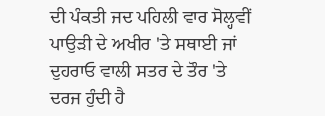ਦੀ ਪੰਕਤੀ ਜਦ ਪਹਿਲੀ ਵਾਰ ਸੋਲ੍ਹਵੀਂ ਪਾਉੜੀ ਦੇ ਅਖੀਰ 'ਤੇ ਸਥਾਈ ਜਾਂ ਦੁਹਰਾਓ ਵਾਲੀ ਸਤਰ ਦੇ ਤੌਰ 'ਤੇ ਦਰਜ ਹੁੰਦੀ ਹੈ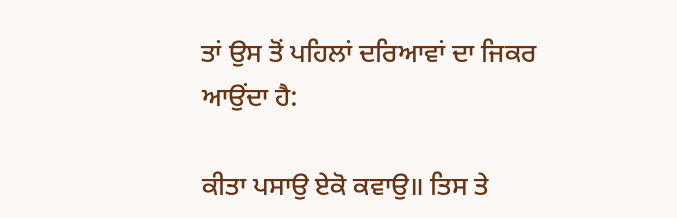ਤਾਂ ਉਸ ਤੋਂ ਪਹਿਲਾਂ ਦਰਿਆਵਾਂ ਦਾ ਜਿਕਰ ਆਉਂਦਾ ਹੈ:

ਕੀਤਾ ਪਸਾਉ ਏਕੋ ਕਵਾਉ॥ ਤਿਸ ਤੇ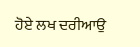ਹੋਏ ਲਖ ਦਰੀਆਉ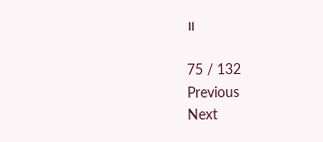॥

75 / 132
Previous
Next